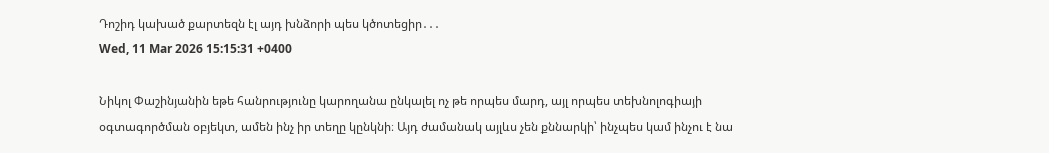Դոշիդ կախած քարտեզն էլ այդ խնձորի պես կծոտեցիր․․․
Wed, 11 Mar 2026 15:15:31 +0400

Նիկոլ Փաշինյանին եթե հանրությունը կարողանա ընկալել ոչ թե որպես մարդ, այլ որպես տեխնոլոգիայի օգտագործման օբյեկտ, ամեն ինչ իր տեղը կընկնի։ Այդ ժամանակ այլևս չեն քննարկի՝ ինչպես կամ ինչու է նա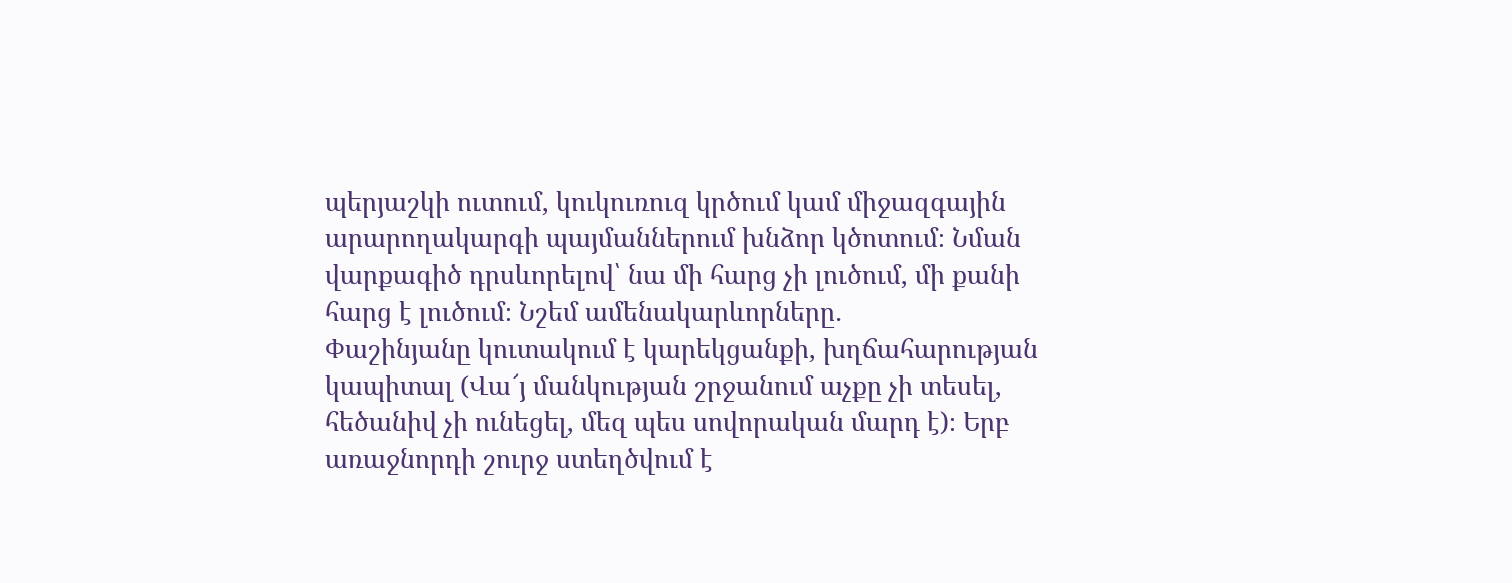պերյաշկի ուտում, կուկուռուզ կրծում կամ միջազգային արարողակարգի պայմաններում խնձոր կծոտում։ Նման վարքագիծ դրսևորելով՝ նա մի հարց չի լուծում, մի քանի հարց է լուծում։ Նշեմ ամենակարևորները․
Փաշինյանը կուտակում է կարեկցանքի, խղճահարության կապիտալ (Վա՜յ մանկության շրջանում աչքը չի տեսել, հեծանիվ չի ունեցել, մեզ պես սովորական մարդ է)։ Երբ առաջնորդի շուրջ ստեղծվում է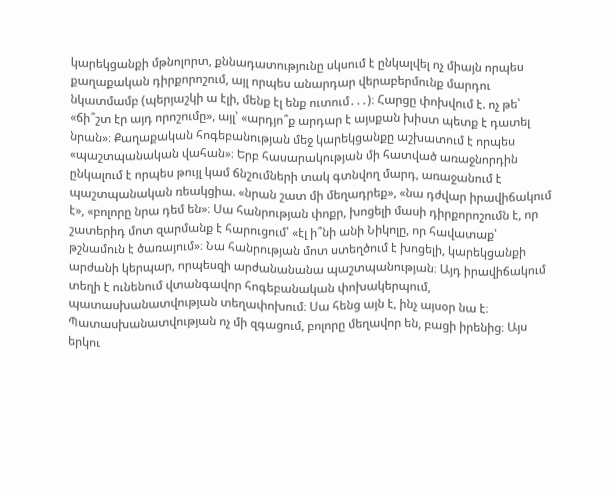կարեկցանքի մթնոլորտ, քննադատությունը սկսում է ընկալվել ոչ միայն որպես քաղաքական դիրքորոշում, այլ որպես անարդար վերաբերմունք մարդու նկատմամբ (պերյաշկի ա էլի, մենք էլ ենք ուտում․․․)։ Հարցը փոխվում է. ոչ թե՝ «ճի՞շտ էր այդ որոշումը», այլ՝ «արդյո՞ք արդար է այսքան խիստ պետք է դատել նրան»։ Քաղաքական հոգեբանության մեջ կարեկցանքը աշխատում է որպես «պաշտպանական վահան»։ Երբ հասարակության մի հատված առաջնորդին ընկալում է որպես թույլ կամ ճնշումների տակ գտնվող մարդ, առաջանում է պաշտպանական ռեակցիա. «նրան շատ մի մեղադրեք», «նա դժվար իրավիճակում է», «բոլորը նրա դեմ են»։ Սա հանրության փոքր, խոցելի մասի դիրքորոշումն է, որ շատերիդ մոտ զարմանք է հարուցում՝ «էլ ի՞նի անի Նիկոլը, որ հավատաք՝ թշնամուն է ծառայում»։ Նա հանրության մոտ ստեղծում է խոցելի, կարեկցանքի արժանի կերպար, որպեսզի արժանանանա պաշտպանության։ Այդ իրավիճակում տեղի է ունենում վտանգավոր հոգեբանական փոխակերպում, պատասխանատվության տեղափոխում։ Սա հենց այն է, ինչ այսօր նա է։ Պատասխանատվության ոչ մի զգացում, բոլորը մեղավոր են, բացի իրենից։ Այս երկու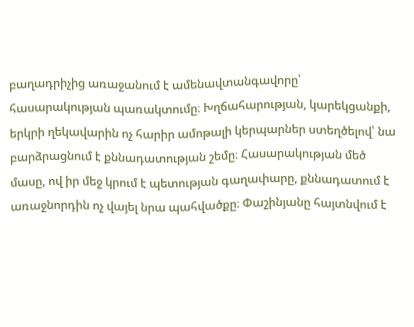բաղադրիչից առաջանում է ամենավտանգավորը՝ հասարակության պառակտումը։ Խղճահարության, կարեկցանքի, երկրի ղեկավարին ոչ հարիր ամոթալի կերպարներ ստեղծելով՝ նա բարձրացնում է քննադատության շեմը։ Հասարակության մեծ մասը, ով իր մեջ կրում է պետության գաղափարը, քննադատում է առաջնորդին ոչ վայել նրա պահվածքը։ Փաշինյանը հայտնվում է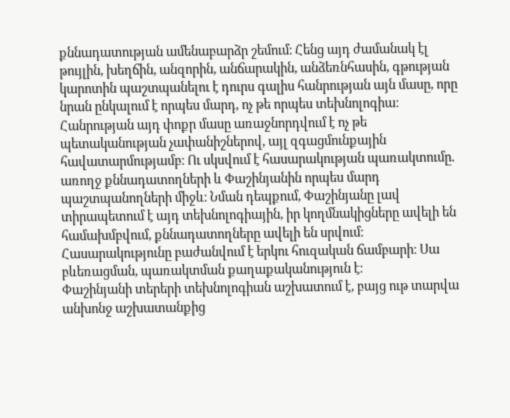քննադատության ամենաբարձր շեմում։ Հենց այդ ժամանակ էլ թույլին, խեղճին, անզորին, անճարակին, անձեռնհասին, գթության կարոտին պաշտպանելու է դուրս գալիս հանրության այն մասը, որը նրան ընկալում է որպես մարդ, ոչ թե որպես տեխնոլոգիա։ Հանրության այդ փոքր մասը առաջնորդվում է ոչ թե պետականության չափանիշներով, այլ զգացմունքային հավատարմությամբ։ Ու սկսվում է հասարակության պառակտումը․ առողջ քննադատողների և Փաշինյանին որպես մարդ պաշտպանողների միջև։ Նման դեպքում, Փաշինյանը լավ տիրապետում է այդ տեխնոլոգիային, իր կողմնակիցները ավելի են համախմբվում, քննադատողները ավելի են սրվում։ Հասարակությունը բաժանվում է երկու հուզական ճամբարի։ Սա բևեռացման, պառակտման քաղաքականություն է։
Փաշինյանի տերերի տեխնոլոգիան աշխատում է, բայց ութ տարվա անխոնջ աշխատանքից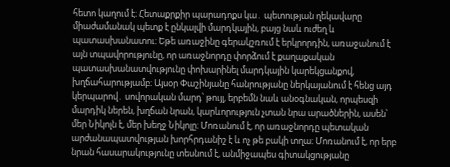հետո կաղում է։ Հետաքրքիր պարադոքս կա․ պետության ղեկավարը միաժամանակ պետք է ընկալվի մարդկային, բայց նաև ուժեղ և պատասխանատու։ Եթե առաջինը գերակշռում է երկրորդին, առաջանում է այն տպավորությունը, որ առաջնորդը փորձում է քաղաքական պատասխանատվությունը փոխարինել մարդկային կարեկցանքով, խղճահարությամբ։ Այսօր Փաշինյանը հանրությանը ներկայանում է հենց այդ կերպարով․ սովորական մարդ՝ թույլ, երբեմն նաև անօգնական, որպեսզի մարդիկ ներեն, խղճան նրան, կարևորություն չտան նրա արածներին, ասեն՝ մեր Նիկոլն է, մեր խեղջ Նիկոլը։ Մոռանում է, որ առաջնորդը պետական արժանապատվության խորհրդանիշ է և ոչ թե բակի տղա։ Մոռանում է, որ երբ նրան հասարակությունը տեսնում է, անմիջապես գիտակցությանը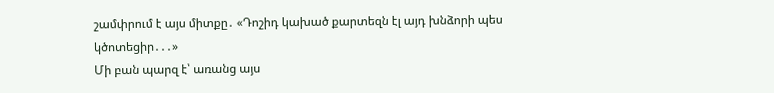շամփրում է այս միտքը․ «Դոշիդ կախած քարտեզն էլ այդ խնձորի պես կծոտեցիր․․․»
Մի բան պարզ է՝ առանց այս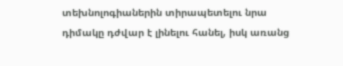տեխնոլոգիաներին տիրապետելու նրա դիմակը դժվար է լինելու հանել, իսկ առանց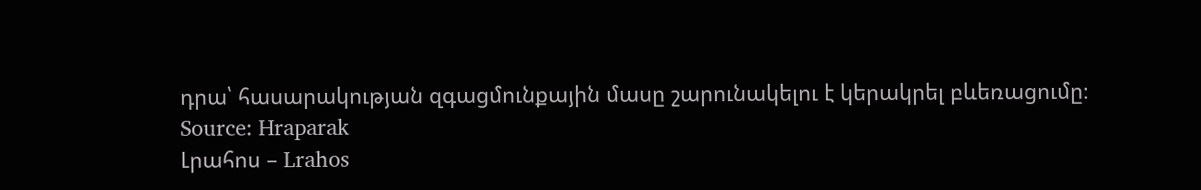դրա՝ հասարակության զգացմունքային մասը շարունակելու է կերակրել բևեռացումը։
Source: Hraparak
Լրահոս – Lrahos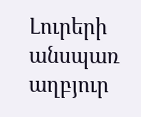Լուրերի անսպառ աղբյուր